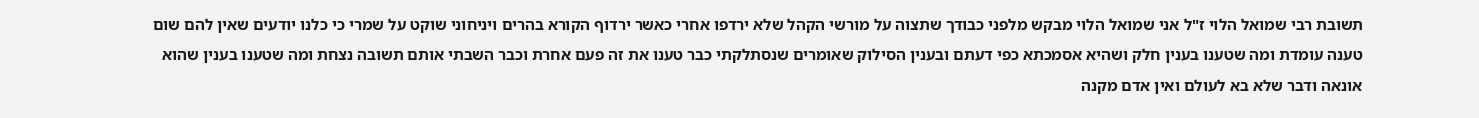תשובת רבי שמואל הלוי ז"ל אני שמואל הלוי מבקש מלפני כבודך שתצוה על מורשי הקהל שלא ירדפו אחרי כאשר ירדוף הקורא בהרים ויניחוני שוקט על שמרי כי כלנו יודעים שאין להם שום טענה עומדת ומה שטענו בענין חלק ושהיא אסמכתא כפי דעתם ובענין הסילוק שאומרים שנסתלקתי כבר טענו את זה פעם אחרת וכבר השבתי אותם תשובה נצחת ומה שטענו בענין שהוא אונאה ודבר שלא בא לעולם ואין אדם מקנה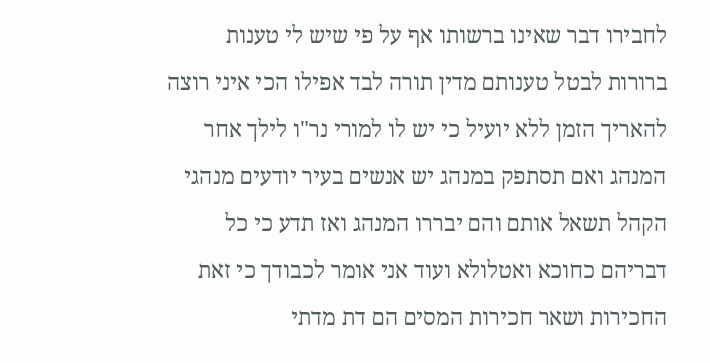לחבירו דבר שאינו ברשותו אף על פי שיש לי טענות ברורות לבטל טענותם מדין תורה לבד אפילו הכי איני רוצה להאריך הזמן ללא יועיל כי יש לו למורי נר"ו לילך אחר המנהג ואם תסתפק במנהג יש אנשים בעיר יודעים מנהגי הקהל תשאל אותם והם יבררו המנהג ואז תדע כי כל דבריהם כחוכא ואטלולא ועוד אני אומר לכבודך כי זאת החכירות ושאר חכירות המסים הם דת מדתי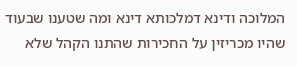המלוכה ודינא דמלכותא דינא ומה שטענו שבעוד שהיו מכריזין על החכירות שהתנו הקהל שלא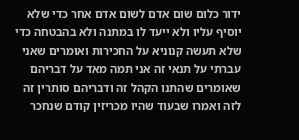ידור כלום שום אדם לשום אדם אחר כדי שלא יוסיף עליו ולא ייעד לו במתנה ולא בהבטחה כדי שלא תעשה קנוניא על החכירות ואומרים שאני עברתי על תנאי זה אני תמה מאד על דבריהם שאומרים שהתנו הקהל זה ודבריהם סותרין זה לזה ואמרו שבעוד שהיו מכריזין קודם שנחכר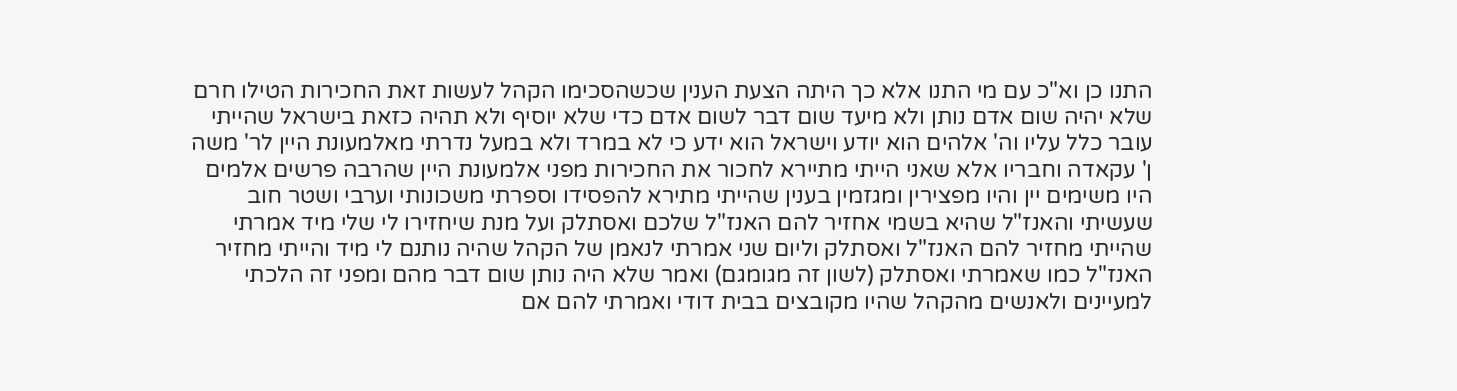התנו כן וא"כ עם מי התנו אלא כך היתה הצעת הענין שכשהסכימו הקהל לעשות זאת החכירות הטילו חרם שלא יהיה שום אדם נותן ולא מיעד שום דבר לשום אדם כדי שלא יוסיף ולא תהיה כזאת בישראל שהייתי עובר כלל עליו וה' אלהים הוא יודע וישראל הוא ידע כי לא במרד ולא במעל נדרתי מאלמעונת היין לר' משה ן' עקאדה וחבריו אלא שאני הייתי מתיירא לחכור את החכירות מפני אלמעונת היין שהרבה פרשים אלמים היו משימים יין והיו מפצירין ומגזמין בענין שהייתי מתירא להפסידו וספרתי משכונותי וערבי ושטר חוב שעשיתי והאנז"ל שהיא בשמי אחזיר להם האנז"ל שלכם ואסתלק ועל מנת שיחזירו לי שלי מיד אמרתי שהייתי מחזיר להם האנז"ל ואסתלק וליום שני אמרתי לנאמן של הקהל שהיה נותנם לי מיד והייתי מחזיר האנז"ל כמו שאמרתי ואסתלק (לשון זה מגומגם) ואמר שלא היה נותן שום דבר מהם ומפני זה הלכתי למעיינים ולאנשים מהקהל שהיו מקובצים בבית דודי ואמרתי להם אם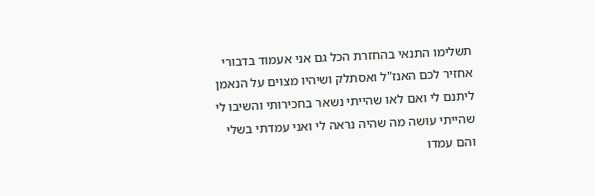תשלימו התנאי בהחזרת הכל גם אני אעמוד בדבורי אחזיר לכם האנז"ל ואסתלק ושיהיו מצוים על הנאמן ליתנם לי ואם לאו שהייתי נשאר בחכירותי והשיבו לי שהייתי עושה מה שהיה נראה לי ואני עמדתי בשלי והם עמדו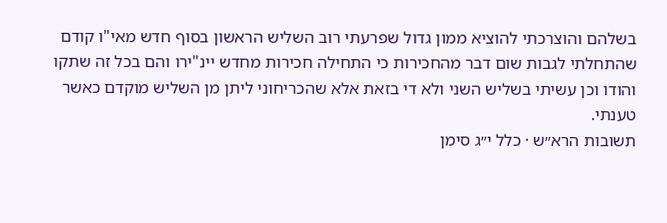בשלהם והוצרכתי להוציא ממון גדול שפרעתי רוב השליש הראשון בסוף חדש מאי"ו קודם שהתחלתי לגבות שום דבר מהחכירות כי התחילה חכירות מחדש יינ"ירו והם בכל זה שתקו והודו וכן עשיתי בשליש השני ולא די בזאת אלא שהכריחוני ליתן מן השליש מוקדם כאשר טענתי.
תשובות הרא״ש · כלל י״ג סימן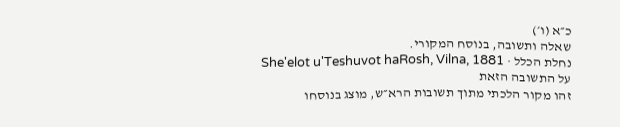כ״א (ו׳)
שאלה ותשובה, בנוסח המקורי.
נחלת הכלל · She'elot u'Teshuvot haRosh, Vilna, 1881
על התשובה הזאת
זהו מקור הלכתי מתוך תשובות הרא״ש, מוצג בנוסחו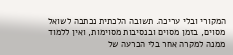המקורי ובלי עריכה. תשובה הלכתית נכתבה לשואל מסוים, בזמן מסוים ובנסיבות מסוימות, ואין ללמוד ממנה למקרה אחר בלי הכרעה של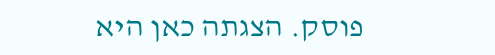פוסק. הצגתה כאן היא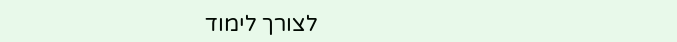לצורך לימוד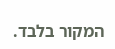המקור בלבד.